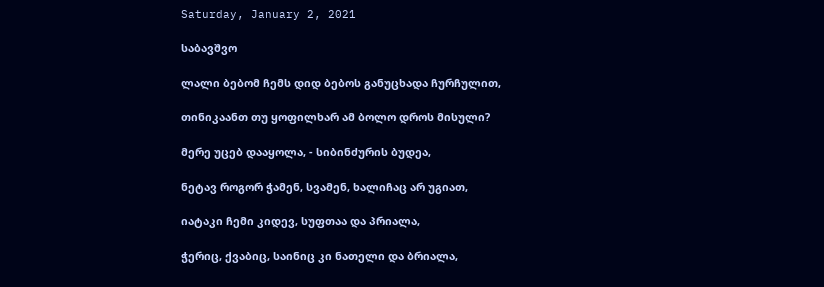Saturday, January 2, 2021

საბავშვო

ლალი ბებომ ჩემს დიდ ბებოს განუცხადა ჩურჩულით,

თინიკაანთ თუ ყოფილხარ ამ ბოლო დროს მისული?

მერე უცებ დააყოლა, - სიბინძურის ბუდეა,

ნეტავ როგორ ჭამენ, სვამენ, ხალიჩაც არ უგიათ,

იატაკი ჩემი კიდევ, სუფთაა და პრიალა,

ჭერიც, ქვაბიც, საინიც კი ნათელი და ბრიალა,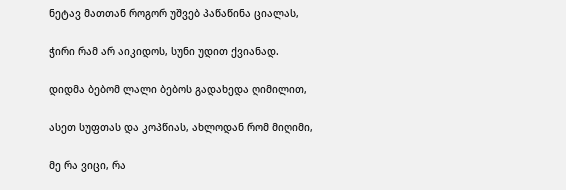ნეტავ მათთან როგორ უშვებ პაწაწინა ციალას,

ჭირი რამ არ აიკიდოს, სუნი უდით ქვიანად.

დიდმა ბებომ ლალი ბებოს გადახედა ღიმილით,

ასეთ სუფთას და კოპწიას, ახლოდან რომ მიღიმი,

მე რა ვიცი, რა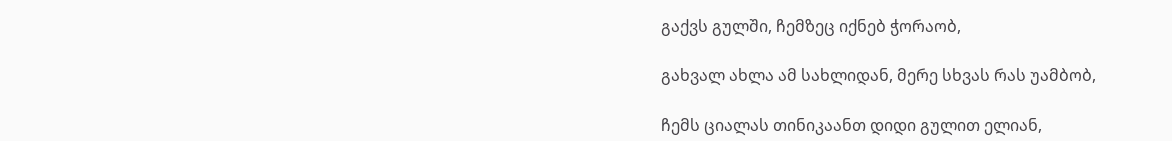გაქვს გულში, ჩემზეც იქნებ ჭორაობ,

გახვალ ახლა ამ სახლიდან, მერე სხვას რას უამბობ,

ჩემს ციალას თინიკაანთ დიდი გულით ელიან,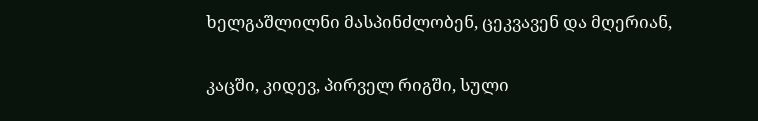ხელგაშლილნი მასპინძლობენ, ცეკვავენ და მღერიან,

კაცში, კიდევ, პირველ რიგში, სული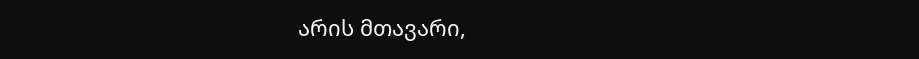არის მთავარი,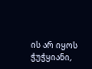ის არ იყოს ჭუჭყიანი,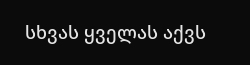სხვას ყველას აქვს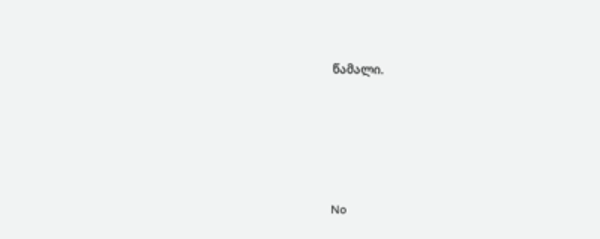წამალი.





No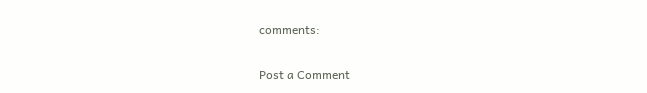comments:

Post a Comment